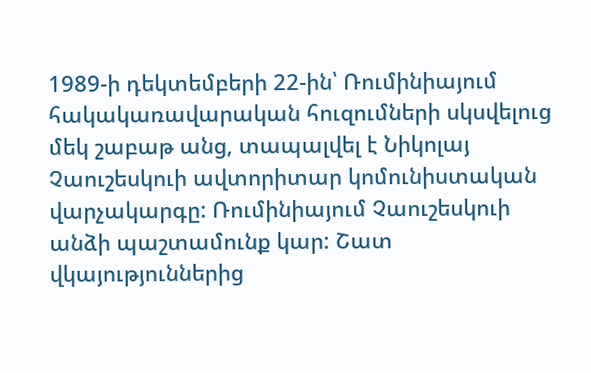1989-ի դեկտեմբերի 22-ին՝ Ռումինիայում հակակառավարական հուզումների սկսվելուց մեկ շաբաթ անց, տապալվել է Նիկոլայ Չաուշեսկուի ավտորիտար կոմունիստական վարչակարգը: Ռումինիայում Չաուշեսկուի անձի պաշտամունք կար: Շատ վկայություններից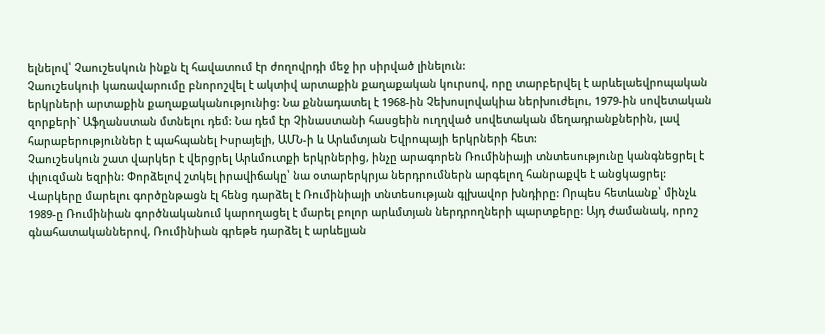ելնելով՝ Չաուշեսկուն ինքն էլ հավատում էր ժողովրդի մեջ իր սիրված լինելուն:
Չաուշեսկուի կառավարումը բնորոշվել է ակտիվ արտաքին քաղաքական կուրսով, որը տարբերվել է արևելաեվրոպական երկրների արտաքին քաղաքականությունից: Նա քննադատել է 1968-ին Չեխոսլովակիա ներխուժելու, 1979-ին սովետական զորքերի` Աֆղանստան մտնելու դեմ: Նա դեմ էր Չինաստանի հասցեին ուղղված սովետական մեղադրանքներին, լավ հարաբերություններ է պահպանել Իսրայելի, ԱՄՆ-ի և Արևմտյան Եվրոպայի երկրների հետ:
Չաուշեսկուն շատ վարկեր է վերցրել Արևմուտքի երկրներից, ինչը արագորեն Ռումինիայի տնտեսությունը կանգնեցրել է փլուզման եզրին: Փորձելով շտկել իրավիճակը՝ նա օտարերկրյա ներդրումներն արգելող հանրաքվե է անցկացրել: Վարկերը մարելու գործընթացն էլ հենց դարձել է Ռումինիայի տնտեսության գլխավոր խնդիրը: Որպես հետևանք՝ մինչև 1989-ը Ռումինիան գործնականում կարողացել է մարել բոլոր արևմտյան ներդրողների պարտքերը: Այդ ժամանակ, որոշ գնահատականներով, Ռումինիան գրեթե դարձել է արևելյան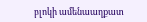բլոկի ամենաաղքատ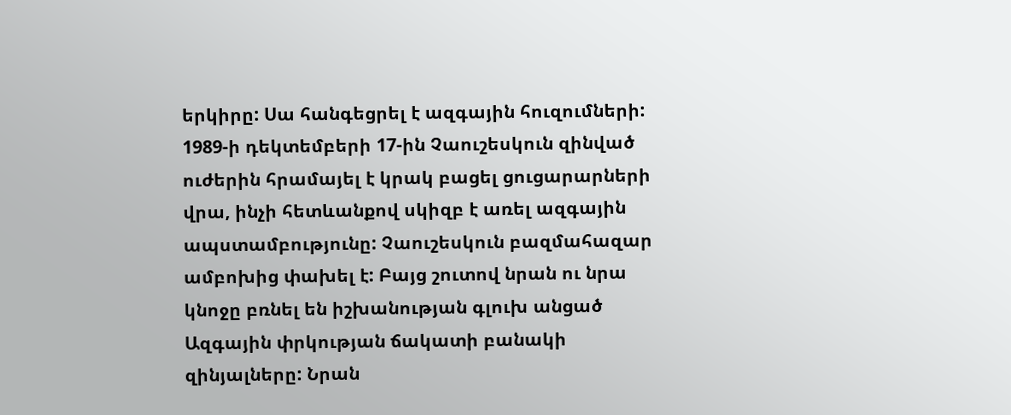երկիրը: Սա հանգեցրել է ազգային հուզումների:
1989-ի դեկտեմբերի 17-ին Չաուշեսկուն զինված ուժերին հրամայել է կրակ բացել ցուցարարների վրա, ինչի հետևանքով սկիզբ է առել ազգային ապստամբությունը: Չաուշեսկուն բազմահազար ամբոխից փախել է: Բայց շուտով նրան ու նրա կնոջը բռնել են իշխանության գլուխ անցած Ազգային փրկության ճակատի բանակի զինյալները: Նրան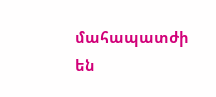մահապատժի են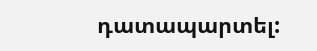դատապարտել: